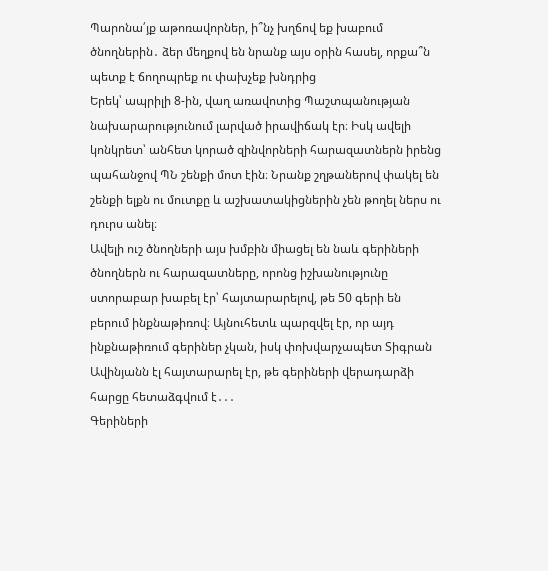Պարոնա՛յք աթոռավորներ, ի՞նչ խղճով եք խաբում ծնողներին․ ձեր մեղքով են նրանք այս օրին հասել, որքա՞ն պետք է ճողոպրեք ու փախչեք խնդրից
Երեկ՝ ապրիլի 8-ին, վաղ առավոտից Պաշտպանության նախարարությունում լարված իրավիճակ էր։ Իսկ ավելի կոնկրետ՝ անհետ կորած զինվորների հարազատներն իրենց պահանջով ՊՆ շենքի մոտ էին։ Նրանք շղթաներով փակել են շենքի ելքն ու մուտքը և աշխատակիցներին չեն թողել ներս ու դուրս անել։
Ավելի ուշ ծնողների այս խմբին միացել են նաև գերիների ծնողներն ու հարազատները, որոնց իշխանությունը ստորաբար խաբել էր՝ հայտարարելով, թե 50 գերի են բերում ինքնաթիռով։ Այնուհետև պարզվել էր, որ այդ ինքնաթիռում գերիներ չկան, իսկ փոխվարչապետ Տիգրան Ավինյանն էլ հայտարարել էր, թե գերիների վերադարձի հարցը հետաձգվում է․․․
Գերիների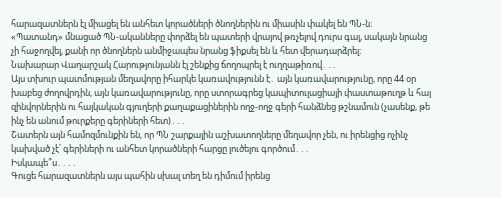հարազատներն էլ միացել են անհետ կորածների ծնողներին ու միասին փակել են ՊՆ-ն։
«Պատանդ» մնացած ՊՆ-ականները փորձել են պատերի վրայով թռչելով դուրս գալ, սակայն նրանց չի հաջողվել, քանի որ ծնողներն անմիջապես նրանց ֆիքսել են և հետ վերադարձրել։
Նախարար Վաղարշակ Հարությունյանն էլ շենքից ճողոպրել է ուղղաթիռով․․․
Այս տխուր պատմության մեղավորը իհարկե կառավությունն է․ այն կառավարությունը, որը 44 օր խաբեց ժողովրդին, այն կառավարությունը, որը ստորագրեց կապիտուլացիայի փաստաթուղթ և հայ զինվորներին ու հայկական գյուղերի քաղաքացիներին ողջ-ողջ գերի հանձնեց թշնամուն (չասենք, թե ինչ են անում թուրքերը գերիների հետ)․․․
Շատերն այն համոզմունքին են, որ ՊՆ շարքային աշխատողները մեղավոր չեն, ու իրենցից ոչինչ կախված չէ՝ գերիների ու անհետ կորածների հարցը լուծելու գործում․․․
Իսկապե՞ս․․․․
Գուցե հարազատներն այս պահին սխալ տեղ են դիմում իրենց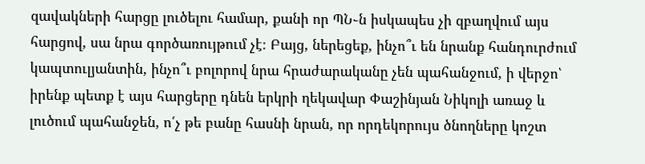զավակների հարցը լուծելու համար, քանի որ ՊՆ֊ն իսկապես չի զբաղվում այս հարցով, սա նրա գործառույթում չէ։ Բայց, ներեցեք, ինչո՞ւ են նրանք հանդուրժում կապտուլյանտին, ինչո՞ւ բոլորով նրա հրաժարականը չեն պահանջում, ի վերջո՝ իրենք պետք է այս հարցերը դնեն երկրի ղեկավար Փաշինյան Նիկոլի առաջ և լուծում պահանջեն, ո՛չ թե բանը հասնի նրան, որ որդեկորույս ծնողները կոշտ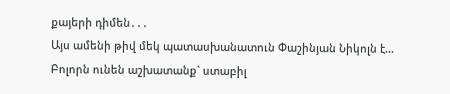քայերի դիմեն․․․
Այս ամենի թիվ մեկ պատասխանատուն Փաշինյան Նիկոլն է...
Բոլորն ունեն աշխատանք` ստաբիլ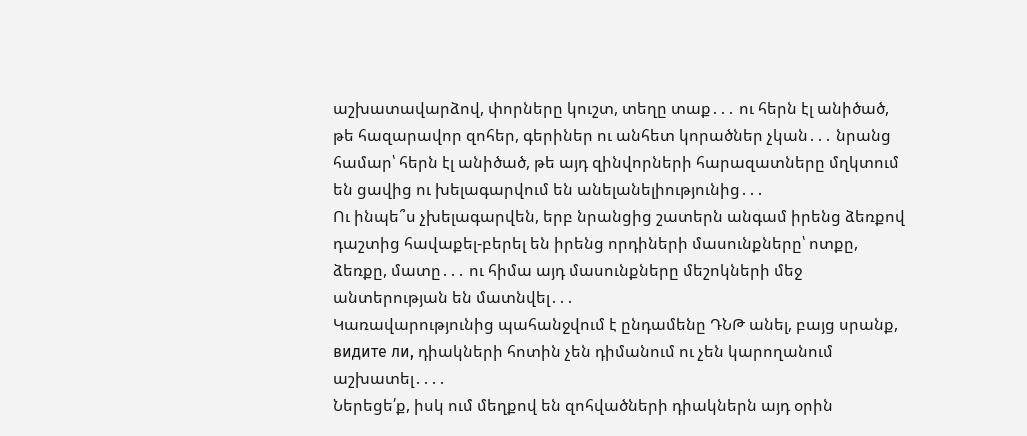աշխատավարձով, փորները կուշտ, տեղը տաք․․․ ու հերն էլ անիծած, թե հազարավոր զոհեր, գերիներ ու անհետ կորածներ չկան․․․ նրանց համար՝ հերն էլ անիծած, թե այդ զինվորների հարազատները մղկտում են ցավից ու խելագարվում են անելանելիությունից․․․
Ու ինպե՞ս չխելագարվեն, երբ նրանցից շատերն անգամ իրենց ձեռքով դաշտից հավաքել-բերել են իրենց որդիների մասունքները՝ ոտքը, ձեռքը, մատը․․․ ու հիմա այդ մասունքները մեշոկների մեջ անտերության են մատնվել․․․
Կառավարությունից պահանջվում է ընդամենը ԴՆԹ անել, բայց սրանք, видите ли, դիակների հոտին չեն դիմանում ու չեն կարողանում աշխատել․․․․
Ներեցե՛ք, իսկ ում մեղքով են զոհվածների դիակներն այդ օրին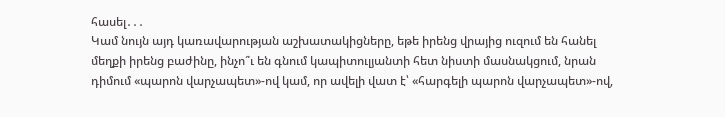հասել․․․
Կամ նույն այդ կառավարության աշխատակիցները, եթե իրենց վրայից ուզում են հանել մեղքի իրենց բաժինը, ինչո՞ւ են գնում կապիտուլյանտի հետ նիստի մասնակցում, նրան դիմում «պարոն վարչապետ»-ով կամ, որ ավելի վատ է՝ «հարգելի պարոն վարչապետ»-ով,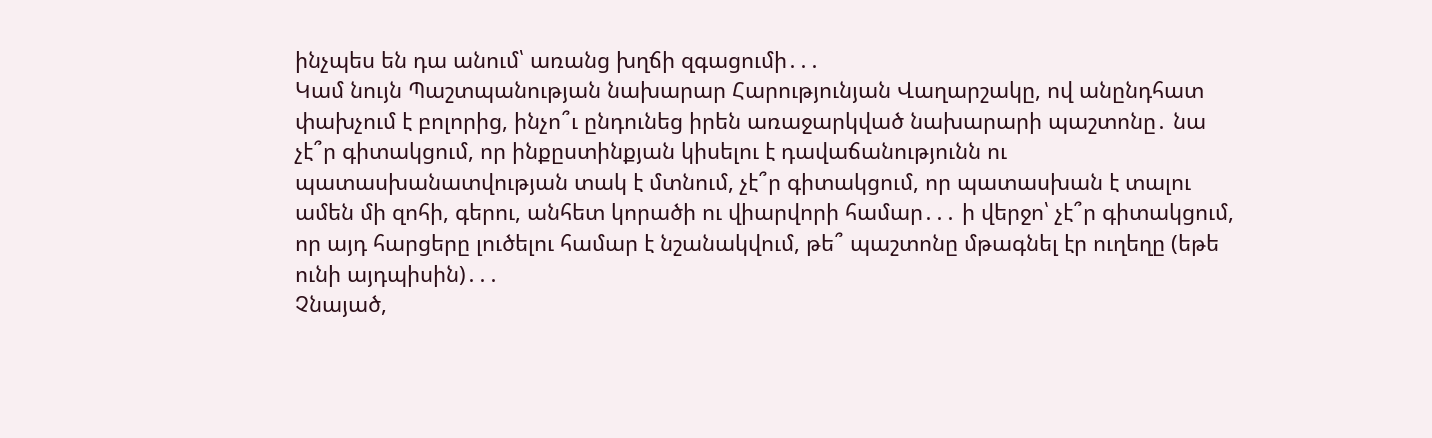ինչպես են դա անում՝ առանց խղճի զգացումի․․․
Կամ նույն Պաշտպանության նախարար Հարությունյան Վաղարշակը, ով անընդհատ փախչում է բոլորից, ինչո՞ւ ընդունեց իրեն առաջարկված նախարարի պաշտոնը․ նա չէ՞ր գիտակցում, որ ինքըստինքյան կիսելու է դավաճանությունն ու պատասխանատվության տակ է մտնում, չէ՞ր գիտակցում, որ պատասխան է տալու ամեն մի զոհի, գերու, անհետ կորածի ու վիարվորի համար․․․ ի վերջո՝ չէ՞ր գիտակցում, որ այդ հարցերը լուծելու համար է նշանակվում, թե՞ պաշտոնը մթագնել էր ուղեղը (եթե ունի այդպիսին)․․․
Չնայած,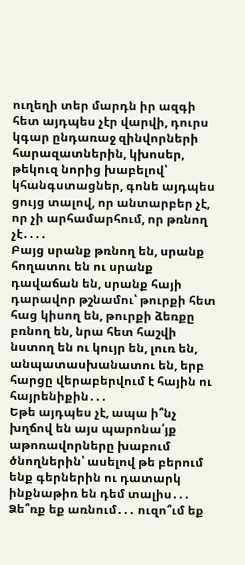ուղեղի տեր մարդն իր ազգի հետ այդպես չէր վարվի, դուրս կգար ընդառաջ զինվորների հարազատներին, կխոսեր, թեկուզ նորից խաբելով՝ կհանգստացներ, գոնե այդպես ցույց տալով, որ անտարբեր չէ, որ չի արհամարհում, որ թռնող չէ․․․․
Բայց սրանք թռնող են, սրանք հողատու են ու սրանք դավաճան են, սրանք հայի դարավոր թշնամու՝ թուրքի հետ հաց կիսող են, թուրքի ձեռքը բռնող են, նրա հետ հաշվի նստող են ու կույր են, լուռ են, անպատասխանատու են, երբ հարցը վերաբերվում է հային ու հայրենիքին․․․
Եթե այդպես չէ, ապա ի՞նչ խղճով են այս պարոնա՛յք աթոռավորները խաբում ծնողներին՝ ասելով թե բերում ենք գերներին ու դատարկ ինքնաթիռ են դեմ տալիս․․․
Ձե՞ռք եք առնում․․․ ուզո՞ւմ եք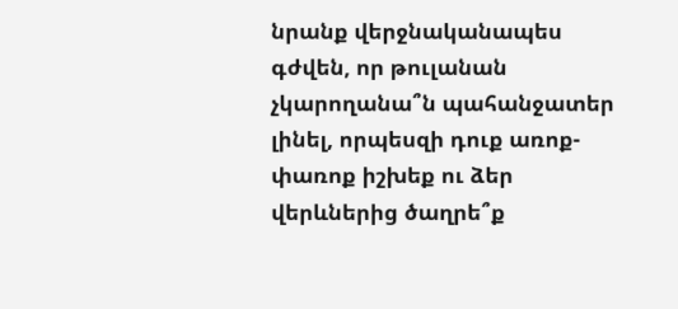նրանք վերջնականապես գժվեն, որ թուլանան չկարողանա՞ն պահանջատեր լինել, որպեսզի դուք առոք-փառոք իշխեք ու ձեր վերևներից ծաղրե՞ք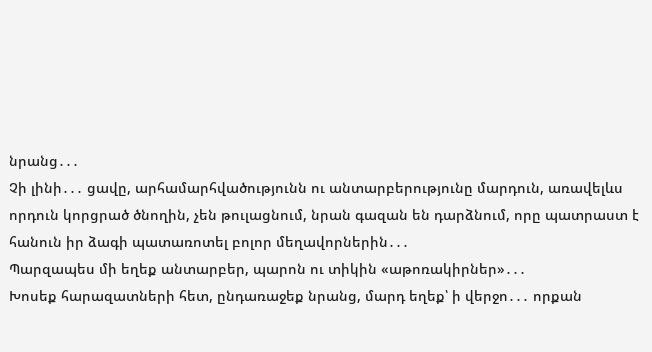նրանց․․․
Չի լինի․․․ ցավը, արհամարհվածությունն ու անտարբերությունը մարդուն, առավելևս որդուն կորցրած ծնողին, չեն թուլացնում, նրան գազան են դարձնում, որը պատրաստ է հանուն իր ձագի պատառոտել բոլոր մեղավորներին․․․
Պարզապես մի եղեք անտարբեր, պարոն ու տիկին «աթոռակիրներ»․․․
Խոսեք հարազատների հետ, ընդառաջեք նրանց, մարդ եղեք՝ ի վերջո․․․ որքան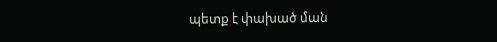պետք է փախած ման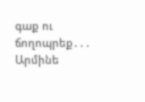գաք ու ճողոպրեք․․․
Արմինե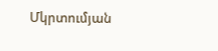Մկրտումյան